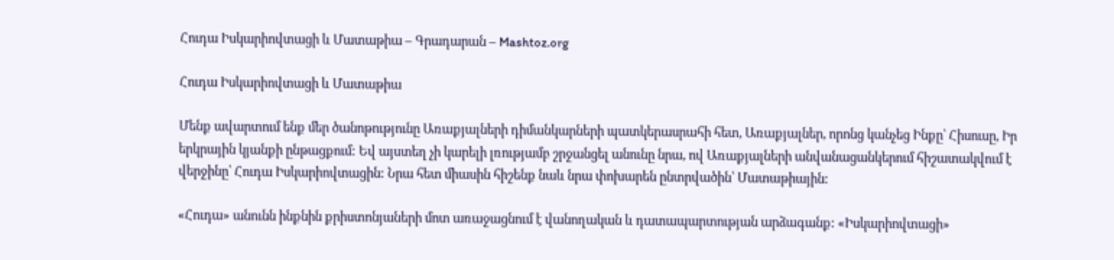Հուդա Իսկարիովտացի և Մատաթիա – Գրադարան – Mashtoz.org

Հուդա Իսկարիովտացի և Մատաթիա

Մենք ավարտում ենք մեր ծանոթությունը Առաքյալների դիմանկարների պատկերասրահի հետ, Առաքյալներ, որոնց կանչեց Ինքը՝ Հիսուսը, Իր երկրային կյանքի ընթացքում: Եվ այստեղ չի կարելի լռությամբ շրջանցել անունը նրա, ով Առաքյալների անվանացանկերում հիշատակվում է վերջինը՝ Հուդա Իսկարիովտացին: Նրա հետ միասին հիշենք նաև նրա փոխարեն ընտրվածին՝ Մատաթիային:

«Հուդա» անունն ինքնին քրիստոնյաների մոտ առաջացնում է վանողական և դատապարտության արձագանք: «Իսկարիովտացի»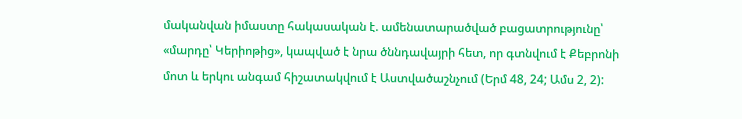մականվան իմաստը հակասական է. ամենատարածված բացատրությունը՝ «մարդը՝ Կերիոթից», կապված է նրա ծննդավայրի հետ, որ գտնվում է Քեբրոնի մոտ և երկու անգամ հիշատակվում է Աստվածաշնչում (Երմ 48, 24; Ամս 2, 2):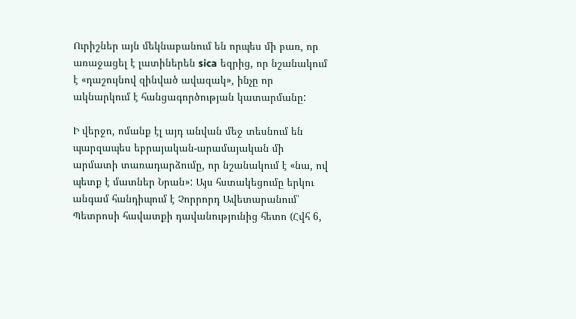Ուրիշներ այն մեկնաբանում են որպես մի բառ, որ առաջացել է լատիներեն sica եզրից, որ նշանակում է «դաշույնով զինված ավազակ», ինչը որ ակնարկում է հանցագործության կատարմանը:

Ի վերջո, ոմանք էլ այդ անվան մեջ տեսնում են պարզապես եբրայական-արամայական մի արմատի տառադարձումը, որ նշանակում է «նա, ով պետք է մատներ Նրան»: Այս հստակեցումը երկու անգամ հանդիպում է Չորրորդ Ավետարանում՝ Պետրոսի հավատքի դավանությունից հետո (Հվհ 6,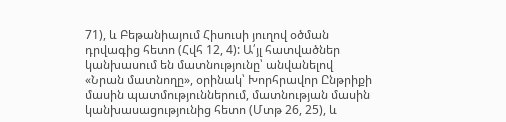71), և Բեթանիայում Հիսուսի յուղով օծման դրվագից հետո (Հվհ 12, 4): Ա՛յլ հատվածներ կանխասում են մատնությունը՝ անվանելով «Նրան մատնողը», օրինակ՝ Խորհրավոր Ընթրիքի մասին պատմություններում, մատնության մասին կանխասացությունից հետո (Մտթ 26, 25), և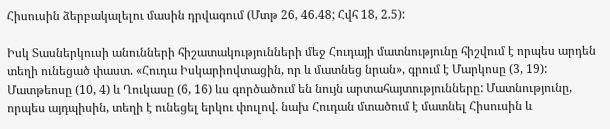Հիսուսին ձերբակալելու մասին դրվագում (Մտթ 26, 46.48; Հվհ 18, 2.5):

Իսկ Տասներկուսի անունների հիշատակությունների մեջ Հուդայի մատնությունը հիշվում է որպես արդեն տեղի ունեցած փաստ. «Հուդա Իսկարիովտացին, որ և մատնեց նրան», գրում է Մարկոսը (3, 19): Մատթեոսը (10, 4) և Ղուկասը (6, 16) ևս գործածում են նույն արտահայտությունները: Մատնությունը, որպես այդպիսին, տեղի է ունեցել երկու փուլով. նախ Հուդան մտածում է մատնել Հիսուսին և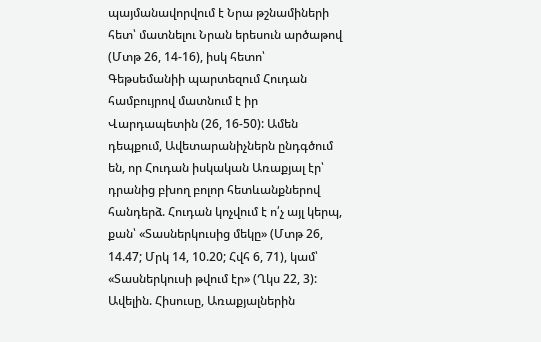պայմանավորվում է Նրա թշնամիների հետ՝ մատնելու Նրան երեսուն արծաթով (Մտթ 26, 14-16), իսկ հետո՝ Գեթսեմանիի պարտեզում Հուդան համբույրով մատնում է իր Վարդապետին (26, 16-50): Ամեն դեպքում, Ավետարանիչներն ընդգծում են, որ Հուդան իսկական Առաքյալ էր՝ դրանից բխող բոլոր հետևանքներով հանդերձ. Հուդան կոչվում է ո՛չ այլ կերպ, քան՝ «Տասներկուսից մեկը» (Մտթ 26, 14.47; Մրկ 14, 10.20; Հվհ 6, 71), կամ՝ «Տասներկուսի թվում էր» (Ղկս 22, 3): Ավելին. Հիսուսը, Առաքյալներին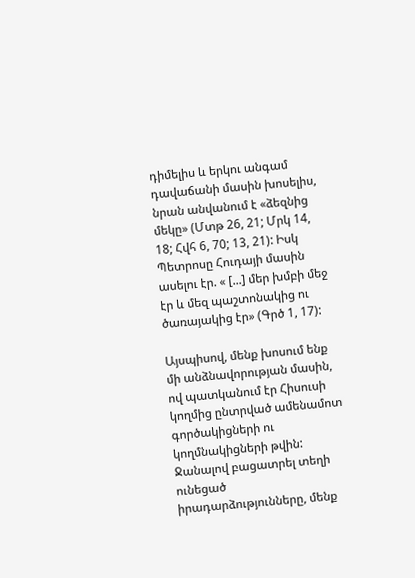դիմելիս և երկու անգամ դավաճանի մասին խոսելիս, նրան անվանում է «ձեզնից մեկը» (Մտթ 26, 21; Մրկ 14, 18; Հվհ 6, 70; 13, 21): Իսկ Պետրոսը Հուդայի մասին ասելու էր. « [...] մեր խմբի մեջ էր և մեզ պաշտոնակից ու ծառայակից էր» (Գրծ 1, 17):

Այսպիսով, մենք խոսում ենք մի անձնավորության մասին, ով պատկանում էր Հիսուսի կողմից ընտրված ամենամոտ գործակիցների ու կողմնակիցների թվին: Ջանալով բացատրել տեղի ունեցած իրադարձությունները, մենք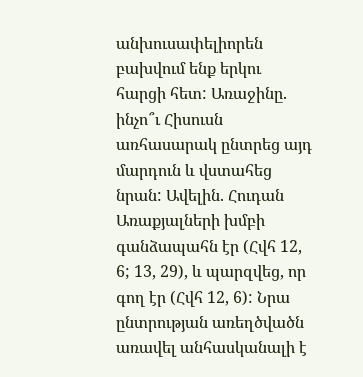անխուսափելիորեն բախվում ենք երկու հարցի հետ: Առաջինը. ինչո՞ւ Հիսուսն առհասարակ ընտրեց այդ մարդուն և վստահեց նրան: Ավելին. Հուդան Առաքյալների խմբի գանձապահն էր (Հվհ 12, 6; 13, 29), և պարզվեց, որ գող էր (Հվհ 12, 6): Նրա ընտրության առեղծվածն առավել անհասկանալի է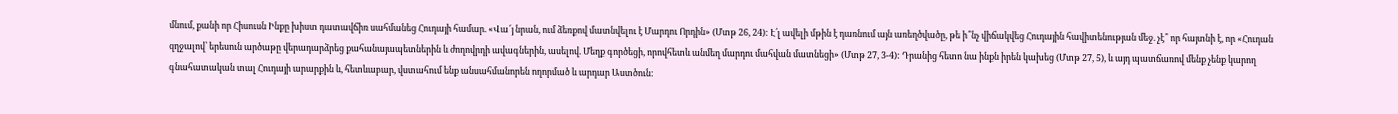մնում, քանի որ Հիսուսն Ինքը խիստ դատավճիռ սահմանեց Հուդայի համար. «Վա՜յ նրան, ում ձեռքով մատնվելու է Մարդու Որդին» (Մտթ 26, 24): Է՛լ ավելի մթին է դառնում այն առեղծվածը, թե ի՞նչ վիճակվեց Հուդային հավիտենության մեջ. չէ՞ որ հայտնի է, որ «Հուդան զղջալով՝ երեսուն արծաթը վերադարձրեց քահանայապետներին և ժողովրդի ավագներին, ասելով. Մեղք գործեցի, որովհետև անմեղ մարդու մահվան մատնեցի» (Մտթ 27, 3-4): Դրանից հետո նա ինքն իրեն կախեց (Մտթ 27, 5), և այդ պատճառով մենք չենք կարող գնահատական տալ Հուդայի արարքին և, հետևաբար, վստահում ենք անսահմանորեն ողորմած և արդար Աստծուն: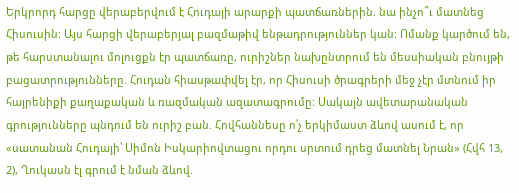Երկրորդ հարցը վերաբերվում է Հուդայի արարքի պատճառներին. նա ինչո՞ւ մատնեց Հիսուսին: Այս հարցի վերաբերյալ բազմաթիվ ենթադրություններ կան: Ոմանք կարծում են, թե հարստանալու մոլուցքն էր պատճառը, ուրիշներ նախընտրում են մեսսիական բնույթի բացատրությունները. Հուդան հիասթափվել էր, որ Հիսուսի ծրագրերի մեջ չէր մտնում իր հայրենիքի քաղաքական և ռազմական ազատագրումը: Սակայն ավետարանական գրությունները պնդում են ուրիշ բան. Հովհաննեսը ո՛չ երկիմաստ ձևով ասում է, որ «սատանան Հուդայի՝ Սիմոն Իսկարիովտացու որդու սրտում դրեց մատնել Նրան» (Հվհ 13, 2), Ղուկասն էլ գրում է նման ձևով.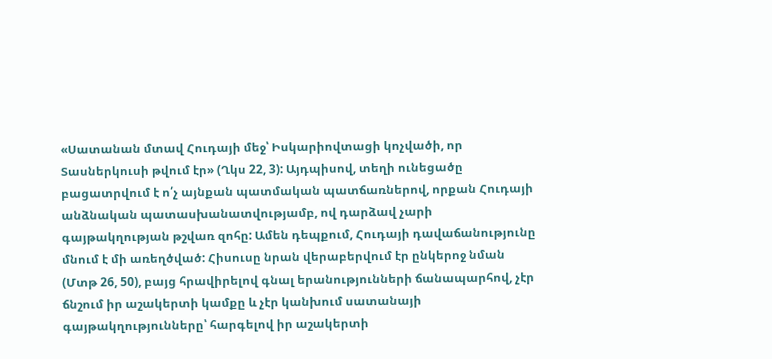«Սատանան մտավ Հուդայի մեջ՝ Իսկարիովտացի կոչվածի, որ Տասներկուսի թվում էր» (Ղկս 22, 3): Այդպիսով, տեղի ունեցածը բացատրվում է ո՛չ այնքան պատմական պատճառներով, որքան Հուդայի անձնական պատասխանատվությամբ, ով դարձավ չարի գայթակղության թշվառ զոհը: Ամեն դեպքում, Հուդայի դավաճանությունը մնում է մի առեղծված: Հիսուսը նրան վերաբերվում էր ընկերոջ նման (Մտթ 26, 50), բայց հրավիրելով գնալ երանությունների ճանապարհով, չէր ճնշում իր աշակերտի կամքը և չէր կանխում սատանայի գայթակղությունները՝ հարգելով իր աշակերտի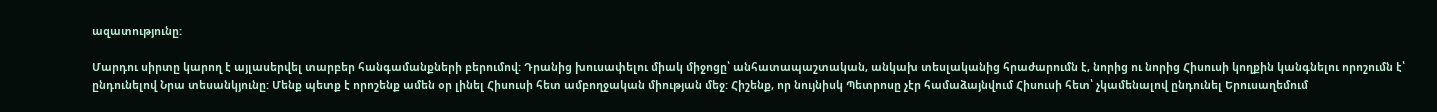ազատությունը:

Մարդու սիրտը կարող է այլասերվել տարբեր հանգամանքների բերումով: Դրանից խուսափելու միակ միջոցը՝ անհատապաշտական, անկախ տեսլականից հրաժարումն է, նորից ու նորից Հիսուսի կողքին կանգնելու որոշումն է՝ ընդունելով Նրա տեսանկյունը: Մենք պետք է որոշենք ամեն օր լինել Հիսուսի հետ ամբողջական միության մեջ: Հիշենք, որ նույնիսկ Պետրոսը չէր համաձայնվում Հիսուսի հետ՝ չկամենալով ընդունել Երուսաղեմում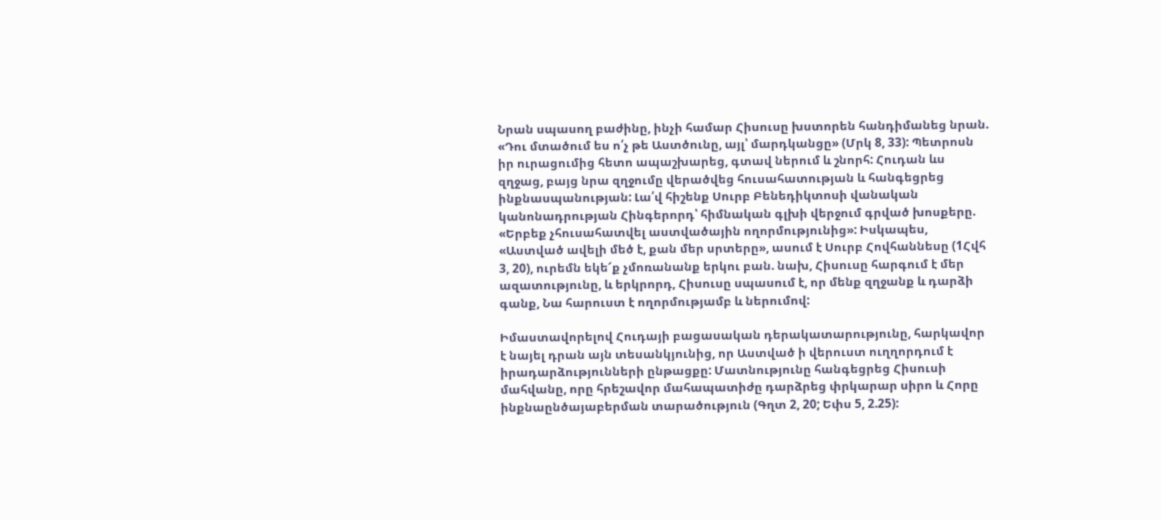Նրան սպասող բաժինը, ինչի համար Հիսուսը խստորեն հանդիմանեց նրան. «Դու մտածում ես ո՛չ թե Աստծունը, այլ՝ մարդկանցը» (Մրկ 8, 33): Պետրոսն իր ուրացումից հետո ապաշխարեց, գտավ ներում և շնորհ: Հուդան ևս զղջաց, բայց նրա զղջումը վերածվեց հուսահատության և հանգեցրեց ինքնասպանության: Լա՛վ հիշենք Սուրբ Բենեդիկտոսի վանական կանոնադրության Հինգերորդ՝ հիմնական գլխի վերջում գրված խոսքերը. «Երբեք չհուսահատվել աստվածային ողորմությունից»: Իսկապես, «Աստված ավելի մեծ է, քան մեր սրտերը», ասում է Սուրբ Հովհաննեսը (1Հվհ 3, 20), ուրեմն եկե՜ք չմոռանանք երկու բան. նախ, Հիսուսը հարգում է մեր ազատությունը, և երկրորդ, Հիսուսը սպասում է, որ մենք զղջանք և դարձի գանք, Նա հարուստ է ողորմությամբ և ներումով:

Իմաստավորելով Հուդայի բացասական դերակատարությունը, հարկավոր է նայել դրան այն տեսանկյունից, որ Աստված ի վերուստ ուղղորդում է իրադարձությունների ընթացքը: Մատնությունը հանգեցրեց Հիսուսի մահվանը, որը հրեշավոր մահապատիժը դարձրեց փրկարար սիրո և Հորը ինքնաընծայաբերման տարածություն (Գղտ 2, 20; Եփս 5, 2.25):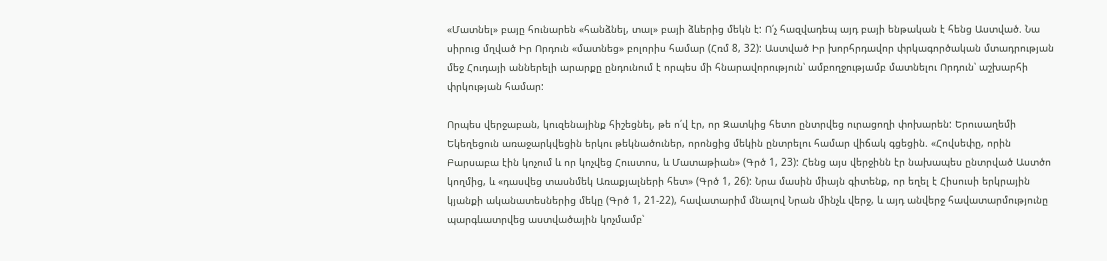«Մատնել» բայը հունարեն «հանձնել, տալ» բայի ձևերից մեկն է: Ո՛չ հազվադեպ այդ բայի ենթական է հենց Աստված. Նա սիրուց մղված Իր Որդուն «մատնեց» բոլորիս համար (Հռմ 8, 32): Աստված Իր խորհրդավոր փրկագործական մտադրության մեջ Հուդայի աններելի արարքը ընդունում է որպես մի հնարավորություն՝ ամբողջությամբ մատնելու Որդուն՝ աշխարհի փրկության համար:

Որպես վերջաբան, կուզենայինք հիշեցնել, թե ո՛վ էր, որ Զատկից հետո ընտրվեց ուրացողի փոխարեն: Երուսաղեմի Եկեղեցուն առաջարկվեցին երկու թեկնածուներ, որոնցից մեկին ընտրելու համար վիճակ գցեցին. «Հովսեփը, որին Բարսաբա էին կոչում և որ կոչվեց Հուստոս, և Մատաթիան» (Գրծ 1, 23): Հենց այս վերջինն էր նախապես ընտրված Աստծո կողմից, և «դասվեց տասնմեկ Առաքյալների հետ» (Գրծ 1, 26): Նրա մասին միայն գիտենք, որ եղել է Հիսուսի երկրային կյանքի ականատեսներից մեկը (Գրծ 1, 21-22), հավատարիմ մնալով Նրան մինչև վերջ, և այդ անվերջ հավատարմությունը պարգևատրվեց աստվածային կոչմամբ՝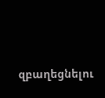զբաղեցնելու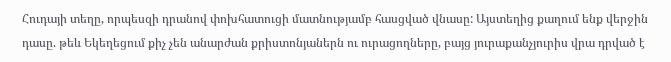Հուդայի տեղը, որպեսզի դրանով փոխհատուցի մատնությամբ հասցված վնասը: Այստեղից քաղում ենք վերջին դասը. թեև Եկեղեցում քիչ չեն անարժան քրիստոնյաներն ու ուրացողները, բայց յուրաքանչյուրիս վրա դրված է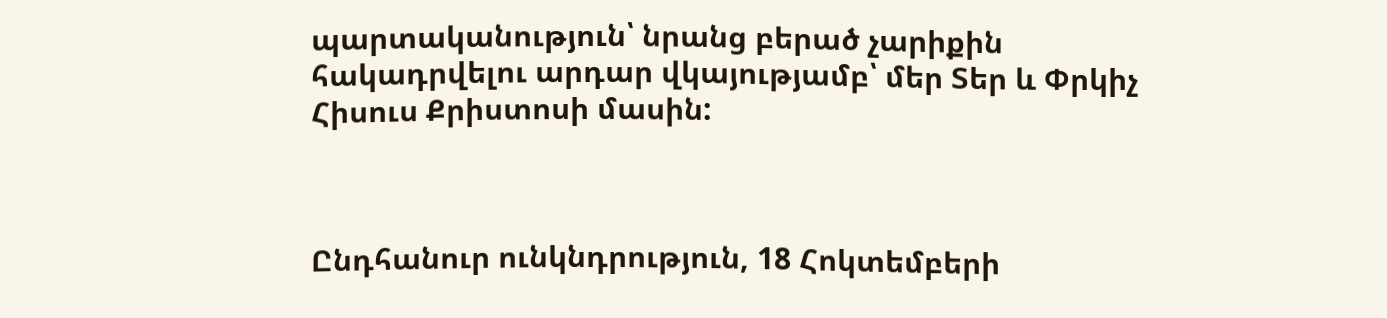պարտականություն՝ նրանց բերած չարիքին հակադրվելու արդար վկայությամբ՝ մեր Տեր և Փրկիչ Հիսուս Քրիստոսի մասին:



Ընդհանուր ունկնդրություն, 18 Հոկտեմբերի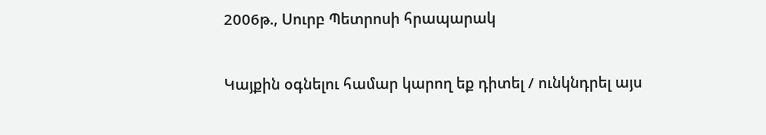2006թ., Սուրբ Պետրոսի հրապարակ

Կայքին օգնելու համար կարող եք դիտել / ունկնդրել այս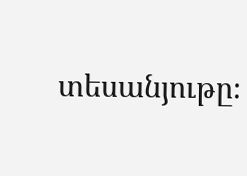տեսանյութը։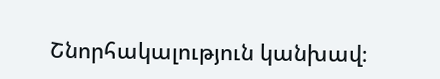Շնորհակալություն կանխավ։